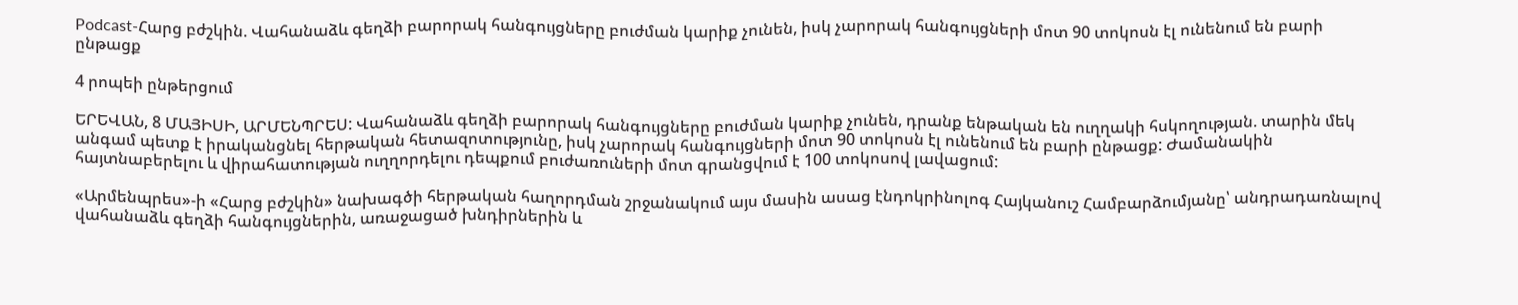Podcast-Հարց բժշկին. Վահանաձև գեղձի բարորակ հանգույցները բուժման կարիք չունեն, իսկ չարորակ հանգույցների մոտ 90 տոկոսն էլ ունենում են բարի ընթացք

4 րոպեի ընթերցում

ԵՐԵՎԱՆ, 8 ՄԱՅԻՍԻ, ԱՐՄԵՆՊՐԵՍ: Վահանաձև գեղձի բարորակ հանգույցները բուժման կարիք չունեն, դրանք ենթական են ուղղակի հսկողության. տարին մեկ անգամ պետք է իրականցնել հերթական հետազոտությունը, իսկ չարորակ հանգույցների մոտ 90 տոկոսն էլ ունենում են բարի ընթացք: Ժամանակին հայտնաբերելու և վիրահատության ուղղորդելու դեպքում բուժառուների մոտ գրանցվում է 100 տոկոսով լավացում:

«Արմենպրես»-ի «Հարց բժշկին» նախագծի հերթական հաղորդման շրջանակում այս մասին ասաց էնդոկրինոլոգ Հայկանուշ Համբարձումյանը՝ անդրադառնալով վահանաձև գեղձի հանգույցներին, առաջացած խնդիրներին և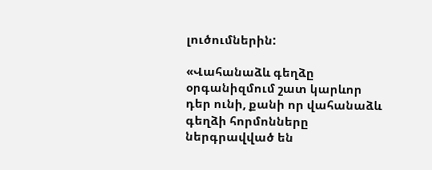լուծումներին:

«Վահանաձև գեղձը օրգանիզմում շատ կարևոր դեր ունի, քանի որ վահանաձև գեղձի հորմոնները ներգրավված են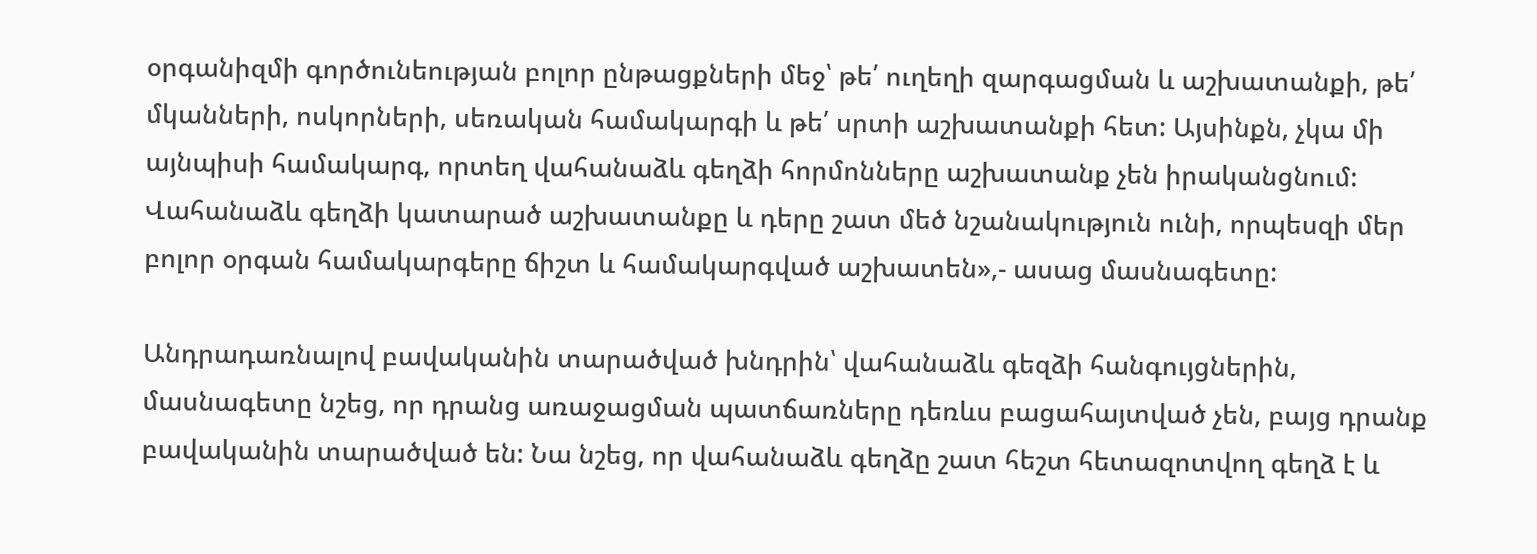օրգանիզմի գործունեության բոլոր ընթացքների մեջ՝ թե՛ ուղեղի զարգացման և աշխատանքի, թե՛ մկանների, ոսկորների, սեռական համակարգի և թե՛ սրտի աշխատանքի հետ: Այսինքն, չկա մի այնպիսի համակարգ, որտեղ վահանաձև գեղձի հորմոնները աշխատանք չեն իրականցնում: Վահանաձև գեղձի կատարած աշխատանքը և դերը շատ մեծ նշանակություն ունի, որպեսզի մեր բոլոր օրգան համակարգերը ճիշտ և համակարգված աշխատեն»,- ասաց մասնագետը:

Անդրադառնալով բավականին տարածված խնդրին՝ վահանաձև գեզձի հանգույցներին, մասնագետը նշեց, որ դրանց առաջացման պատճառները դեռևս բացահայտված չեն, բայց դրանք բավականին տարածված են: Նա նշեց, որ վահանաձև գեղձը շատ հեշտ հետազոտվող գեղձ է և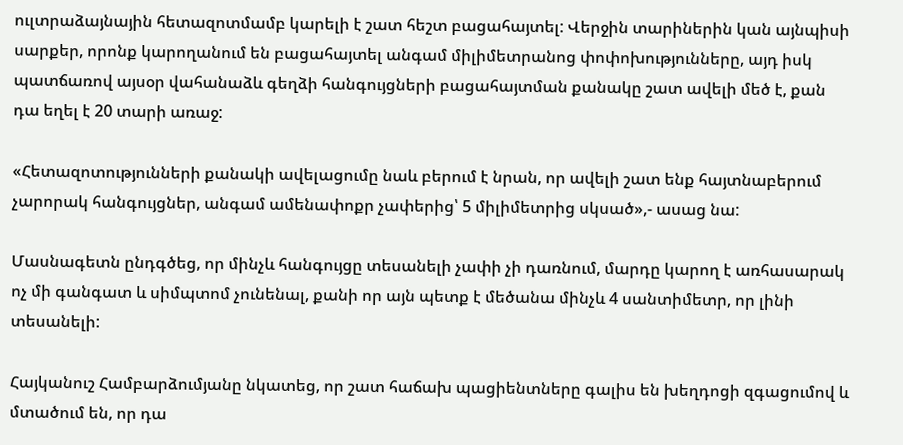ուլտրաձայնային հետազոտմամբ կարելի է շատ հեշտ բացահայտել: Վերջին տարիներին կան այնպիսի սարքեր, որոնք կարողանում են բացահայտել անգամ միլիմետրանոց փոփոխությունները, այդ իսկ պատճառով այսօր վահանաձև գեղձի հանգույցների բացահայտման քանակը շատ ավելի մեծ է, քան դա եղել է 20 տարի առաջ:

«Հետազոտությունների քանակի ավելացումը նաև բերում է նրան, որ ավելի շատ ենք հայտնաբերում չարորակ հանգույցներ, անգամ ամենափոքր չափերից՝ 5 միլիմետրից սկսած»,- ասաց նա:

Մասնագետն ընդգծեց, որ մինչև հանգույցը տեսանելի չափի չի դառնում, մարդը կարող է առհասարակ ոչ մի գանգատ և սիմպտոմ չունենալ, քանի որ այն պետք է մեծանա մինչև 4 սանտիմետր, որ լինի տեսանելի:

Հայկանուշ Համբարձումյանը նկատեց, որ շատ հաճախ պացիենտները գալիս են խեղդոցի զգացումով և մտածում են, որ դա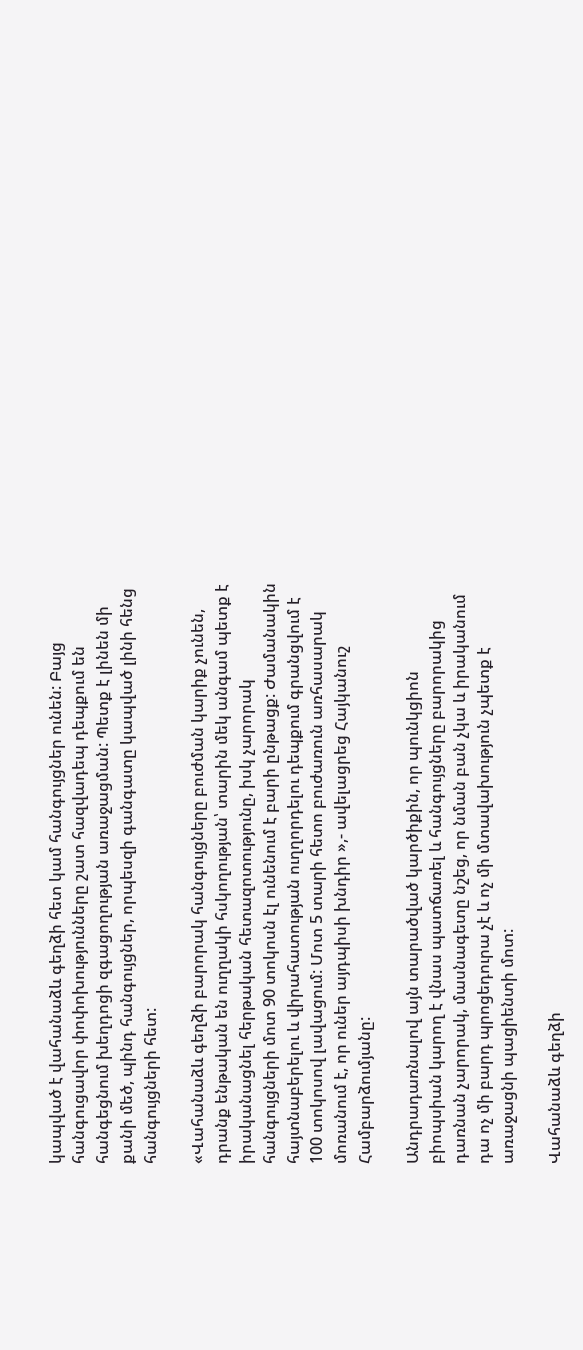կապված է վահանաձև գեղձի հետ կամ հանգույցներ ունեն: Բայց հանգուցավոր փոփոխությունները շատ հազվադեպ դեպքում են հանգեցնում խեղդոցի զգացողության առաջացման: Պետք է լինեն մի քանի մեծ, պինդ հանգույցներ, որպեսզի գանգատը կապված լինի հենց հանգույցների հետ:

«Վահանաձև գեղձի բարորակ հանգույցները բուժման կարիք չունեն, դրանք ենթական են ուղղակի հսկողության՝ տարին մեկ անգամ պետք է իրականացնել հերթական հետազոտությունը, իսկ չարորակ հանգույցների մոտ 90 տոկոսն էլ ունենում է բարի ընթացք: Ժամանակին հայտնաբերելու և վիրահատության ուղղորդելու դեպքում գրանցվում է 100 տոկոսով լավացում: Մոտ 5 տարի հետո բուժառուն առհասարակ մոռանում է, որ ուներ այդպիսի խնդիր »,- ավելացրեց Հայկանուշ Համբարձումյանը:

Անդրադառնալով այն տարածված կարծիքին, որ պունկցիոն բիոպսիան կարող է վնաս պատճառել և հանգույցները բարորակից դառնան չարորակ, մասնագետը նշեց, որ նման բան չկա և իրականում դա ոչ մի բարդ պրոցեդուրա չէ և ոչ մի մտավախություն չպետք է առաջացնի պացիենտի մոտ:

Վահանաձև գեղձի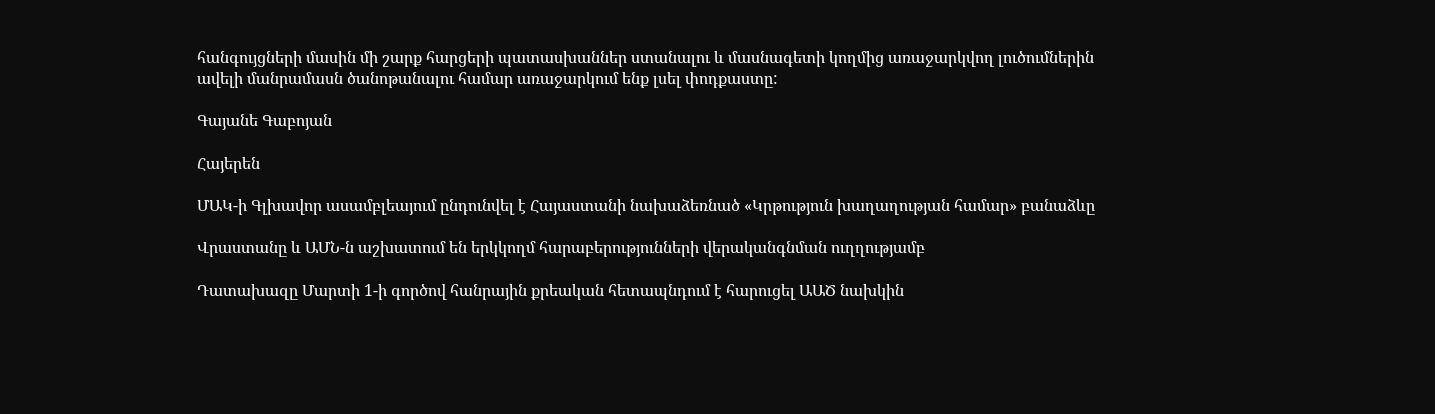հանգույցների մասին մի շարք հարցերի պատասխաններ ստանալու և մասնագետի կողմից առաջարկվող լուծումներին ավելի մանրամասն ծանոթանալու համար առաջարկում ենք լսել փոդքաստը:

Գայանե Գաբոյան

Հայերեն

ՄԱԿ-ի Գլխավոր ասամբլեայում ընդունվել է Հայաստանի նախաձեռնած «Կրթություն խաղաղության համար» բանաձևը

Վրաստանը և ԱՄՆ-ն աշխատում են երկկողմ հարաբերությունների վերականգնման ուղղությամբ

Դատախազը Մարտի 1-ի գործով հանրային քրեական հետապնդում է հարուցել ԱԱԾ նախկին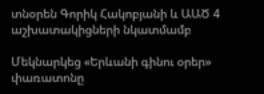տնօրեն Գորիկ Հակոբյանի և ԱԱԾ 4 աշխատակիցների նկատմամբ

Մեկնարկեց «Երևանի գինու օրեր» փառատոնը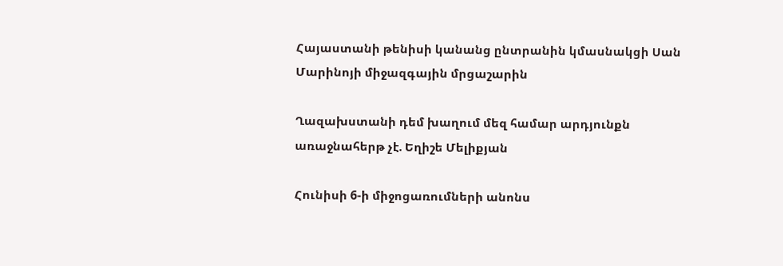Հայաստանի թենիսի կանանց ընտրանին կմասնակցի Սան Մարինոյի միջազգային մրցաշարին

Ղազախստանի դեմ խաղում մեզ համար արդյունքն առաջնահերթ չէ. Եղիշե Մելիքյան

Հունիսի 6-ի միջոցառումների անոնս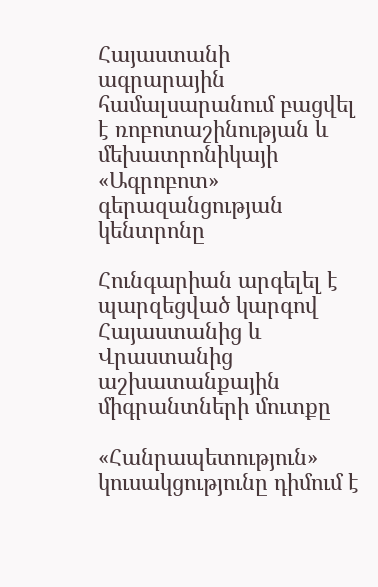Հայաստանի ագրարային համալսարանում բացվել է ռոբոտաշինության և մեխատրոնիկայի «Ագրոբոտ» գերազանցության կենտրոնը

Հունգարիան արգելել է պարզեցված կարգով Հայաստանից և Վրաստանից աշխատանքային միգրանտների մուտքը

«Հանրապետություն» կուսակցությունը դիմում է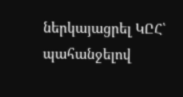ներկայացրել ԿԸՀ՝ պահանջելով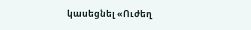կասեցնել «Ուժեղ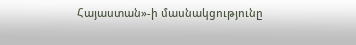Հայաստան»-ի մասնակցությունը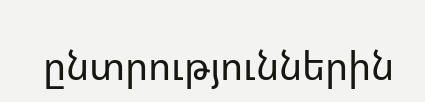ընտրություններին